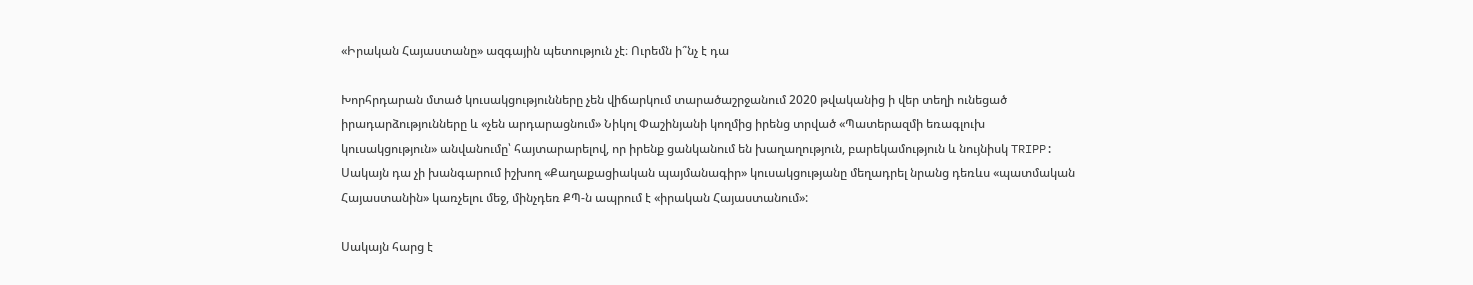«Իրական Հայաստանը» ազգային պետություն չէ։ Ուրեմն ի՞նչ է դա

Խորհրդարան մտած կուսակցությունները չեն վիճարկում տարածաշրջանում 2020 թվականից ի վեր տեղի ունեցած իրադարձությունները և «չեն արդարացնում» Նիկոլ Փաշինյանի կողմից իրենց տրված «Պատերազմի եռագլուխ կուսակցություն» անվանումը՝ հայտարարելով, որ իրենք ցանկանում են խաղաղություն, բարեկամություն և նույնիսկ TRIPP: Սակայն դա չի խանգարում իշխող «Քաղաքացիական պայմանագիր» կուսակցությանը մեղադրել նրանց դեռևս «պատմական Հայաստանին» կառչելու մեջ, մինչդեռ ՔՊ-ն ապրում է «իրական Հայաստանում»:

Սակայն հարց է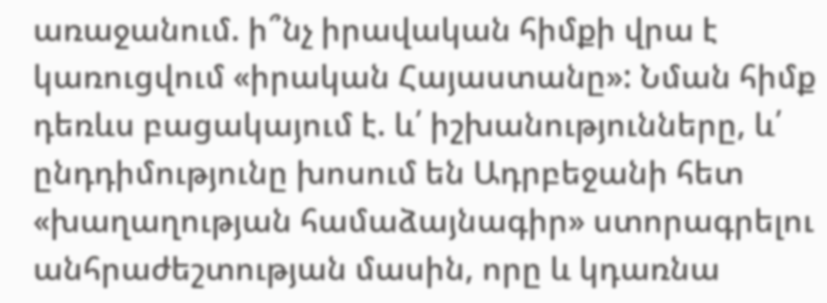առաջանում. ի՞նչ իրավական հիմքի վրա է կառուցվում «իրական Հայաստանը»: Նման հիմք դեռևս բացակայում է. և՛ իշխանությունները, և՛ ընդդիմությունը խոսում են Ադրբեջանի հետ «խաղաղության համաձայնագիր» ստորագրելու անհրաժեշտության մասին, որը և կդառնա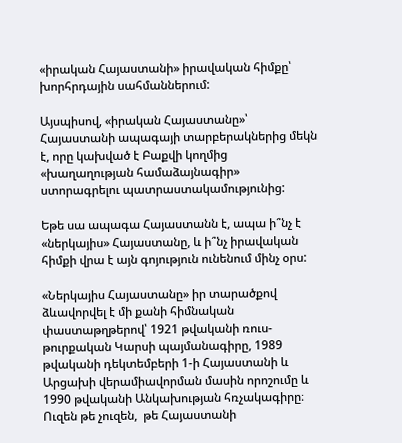«իրական Հայաստանի» իրավական հիմքը՝ խորհրդային սահմաններում:

Այսպիսով, «իրական Հայաստանը»՝ Հայաստանի ապագայի տարբերակներից մեկն է, որը կախված է Բաքվի կողմից «խաղաղության համաձայնագիր» ստորագրելու պատրաստակամությունից:

Եթե սա ապագա Հայաստանն է, ապա ի՞նչ է «ներկայիս» Հայաստանը, և ի՞նչ իրավական հիմքի վրա է այն գոյություն ունենում մինչ օրս:

«Ներկայիս Հայաստանը» իր տարածքով ձևավորվել է մի քանի հիմնական փաստաթղթերով՝ 1921 թվականի ռուս-թուրքական Կարսի պայմանագիրը, 1989 թվականի դեկտեմբերի 1-ի Հայաստանի և Արցախի վերամիավորման մասին որոշումը և 1990 թվականի Անկախության հռչակագիրը։ Ուզեն թե չուզեն,  թե Հայաստանի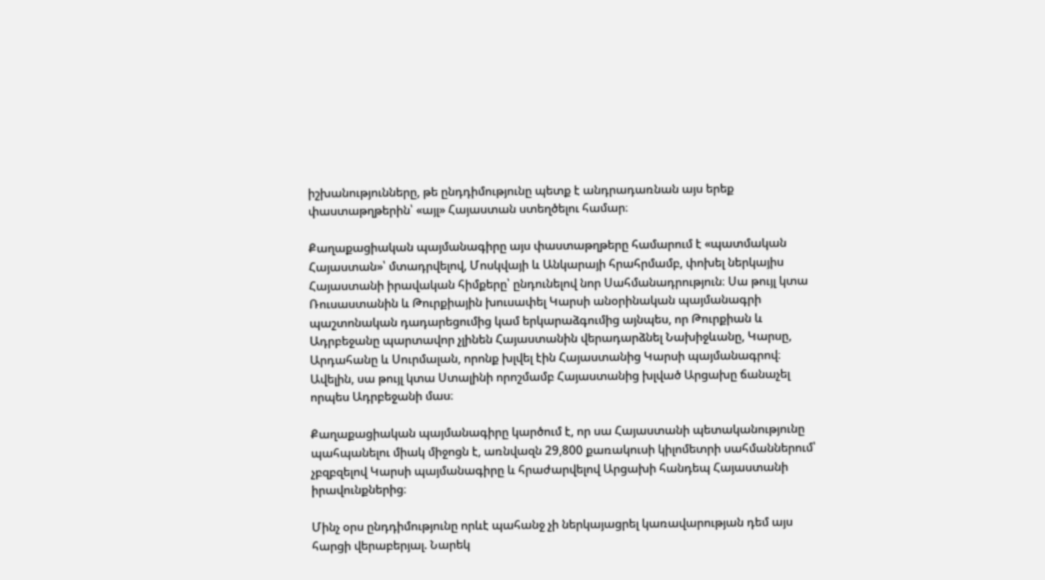իշխանությունները, թե ընդդիմությունը պետք է անդրադառնան այս երեք փաստաթղթերին՝ «այլ» Հայաստան ստեղծելու համար։

Քաղաքացիական պայմանագիրը այս փաստաթղթերը համարում է «պատմական Հայաստան»՝ մտադրվելով, Մոսկվայի և Անկարայի հրահրմամբ, փոխել ներկայիս Հայաստանի իրավական հիմքերը՝ ընդունելով նոր Սահմանադրություն։ Սա թույլ կտա Ռուսաստանին և Թուրքիային խուսափել Կարսի անօրինական պայմանագրի պաշտոնական դադարեցումից կամ երկարաձգումից այնպես, որ Թուրքիան և Ադրբեջանը պարտավոր չլինեն Հայաստանին վերադարձնել Նախիջևանը, Կարսը, Արդահանը և Սուրմալան, որոնք խլվել էին Հայաստանից Կարսի պայմանագրով։ Ավելին, սա թույլ կտա Ստալինի որոշմամբ Հայաստանից խլված Արցախը ճանաչել որպես Ադրբեջանի մաս։

Քաղաքացիական պայմանագիրը կարծում է, որ սա Հայաստանի պետականությունը պահպանելու միակ միջոցն է, առնվազն 29,800 քառակուսի կիլոմետրի սահմաններում՝ չբզբզելով Կարսի պայմանագիրը և հրաժարվելով Արցախի հանդեպ Հայաստանի իրավունքներից։

Մինչ օրս ընդդիմությունը որևէ պահանջ չի ներկայացրել կառավարության դեմ այս հարցի վերաբերյալ. Նարեկ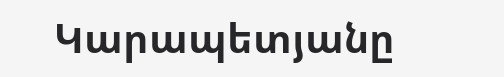Կարապետյանը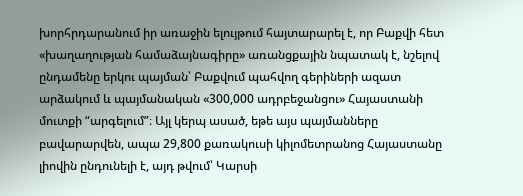խորհրդարանում իր առաջին ելույթում հայտարարել է, որ Բաքվի հետ «խաղաղության համաձայնագիրը» առանցքային նպատակ է, նշելով ընդամենը երկու պայման՝ Բաքվում պահվող գերիների ազատ արձակում և պայմանական «300,000 ադրբեջանցու» Հայաստանի մուտքի “արգելում”։ Այլ կերպ ասած, եթե այս պայմանները բավարարվեն, ապա 29,800 քառակուսի կիլոմետրանոց Հայաստանը լիովին ընդունելի է, այդ թվում՝ Կարսի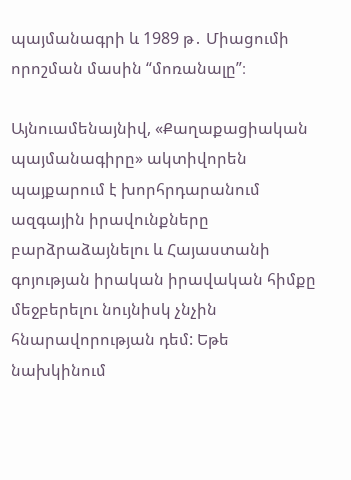պայմանագրի և 1989 թ․ Միացումի որոշման մասին “մոռանալը”։

Այնուամենայնիվ, «Քաղաքացիական պայմանագիրը» ակտիվորեն պայքարում է խորհրդարանում ազգային իրավունքները բարձրաձայնելու և Հայաստանի գոյության իրական իրավական հիմքը մեջբերելու նույնիսկ չնչին հնարավորության դեմ: Եթե նախկինում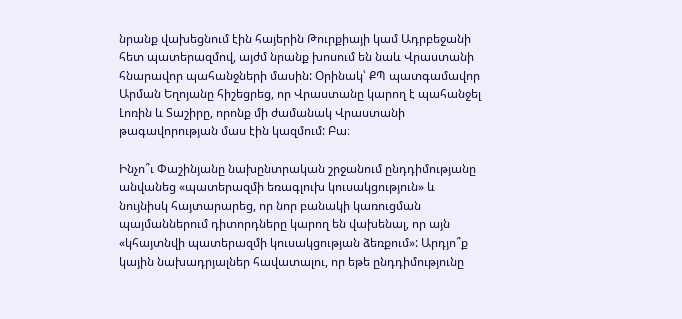նրանք վախեցնում էին հայերին Թուրքիայի կամ Ադրբեջանի հետ պատերազմով, այժմ նրանք խոսում են նաև Վրաստանի հնարավոր պահանջների մասին: Օրինակ՝ ՔՊ պատգամավոր Արման Եղոյանը հիշեցրեց, որ Վրաստանը կարող է պահանջել Լոռին և Տաշիրը, որոնք մի ժամանակ Վրաստանի թագավորության մաս էին կազմում: Բա։

Ինչո՞ւ Փաշինյանը նախընտրական շրջանում ընդդիմությանը անվանեց «պատերազմի եռագլուխ կուսակցություն» և նույնիսկ հայտարարեց, որ նոր բանակի կառուցման պայմաններում դիտորդները կարող են վախենալ, որ այն «կհայտնվի պատերազմի կուսակցության ձեռքում»: Արդյո՞ք կային նախադրյալներ հավատալու, որ եթե ընդդիմությունը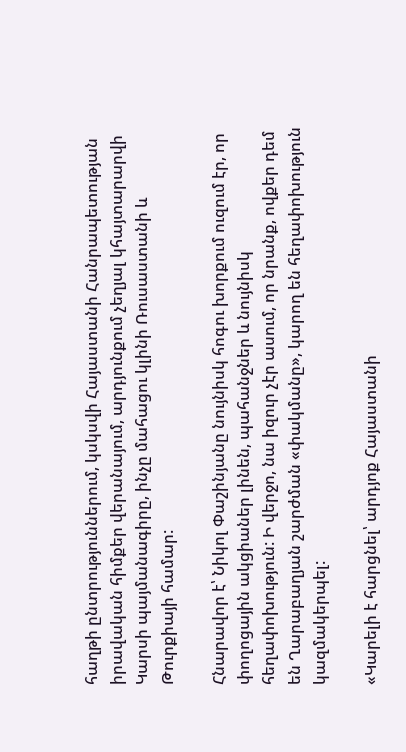հաղթի ընտրություններում, կսկսվի Հայաստանի Հանրապետության իրավական հիմքեր վերանայում, արդյունքում չեղյալ կհայտարարվի Կարսի պայմանագիրը, ինչը մահացու կլինի Ռուսաստանի և Թուրքիայի համար:

Հնարավոր է՝ Նիկոլ Փաշինյանը նույնիսկ հոգու խորքում ուզում էր, որ փողոցային ակցիաներ լինեն, պահանջներ և նույնիսկ հեղափոխություն: Ի վերջո, նա իզուր չէր ասում, որ նրանք, ովքեր դեմ են Ղարաբաղյան շարժման «փակմանը», կարող են հեղափոխություն կազմակերպել:

«Կարելի է հարցնել՝ արդյոք Հայաստանի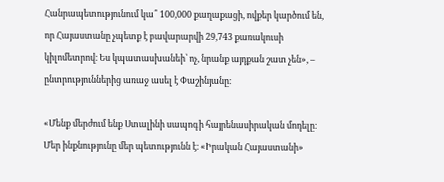Հանրապետությունում կա՞ 100,000 քաղաքացի, ովքեր կարծում են, որ Հայաստանը չպետք է բավարարվի 29,743 քառակուսի կիլոմետրով։ Ես կպատասխանեի՝ ոչ, նրանք այդքան շատ չեն», – ընտրություններից առաջ ասել է Փաշինյանը։

«Մենք մերժում ենք Ստալինի սապոգի հայրենասիրական մոդելը։ Մեր ինքնությունը մեր պետությունն է։ «Իրական Հայաստանի»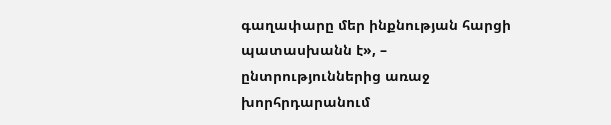գաղափարը մեր ինքնության հարցի պատասխանն է», – ընտրություններից առաջ խորհրդարանում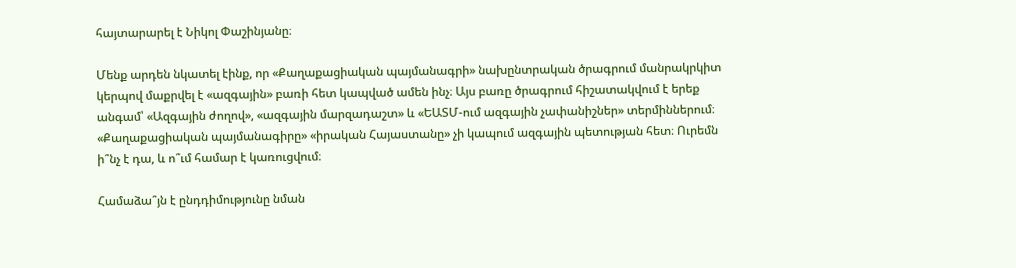հայտարարել է Նիկոլ Փաշինյանը։

Մենք արդեն նկատել էինք, որ «Քաղաքացիական պայմանագրի» նախընտրական ծրագրում մանրակրկիտ կերպով մաքրվել է «ազգային» բառի հետ կապված ամեն ինչ։ Այս բառը ծրագրում հիշատակվում է երեք անգամ՝ «Ազգային ժողով», «ազգային մարզադաշտ» և «ԵԱՏՄ-ում ազգային չափանիշներ» տերմիններում։ «Քաղաքացիական պայմանագիրը» «իրական Հայաստանը» չի կապում ազգային պետության հետ։ Ուրեմն ի՞նչ է դա, և ո՞ւմ համար է կառուցվում։

Համաձա՞յն է ընդդիմությունը նման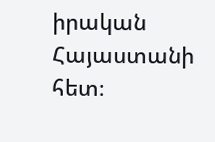իրական Հայաստանի հետ։